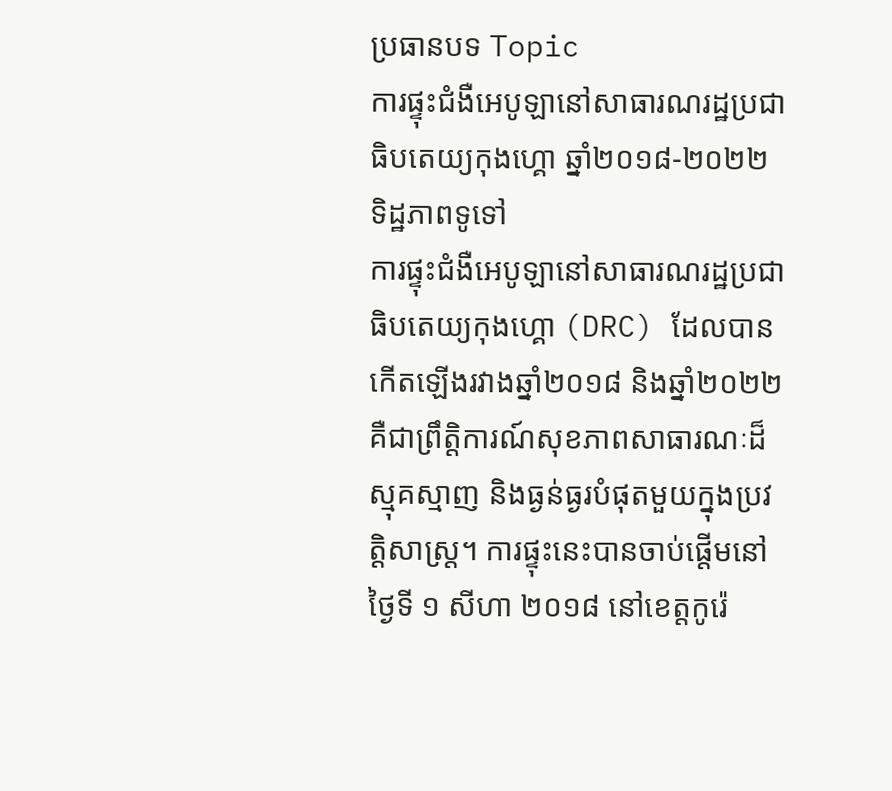ប្រធានបទ Topic
ការផ្ទុះជំងឺអេបូឡានៅសាធារណរដ្ឋប្រជាធិបតេយ្យកុងហ្គោ ឆ្នាំ២០១៨-២០២២
ទិដ្ឋភាពទូទៅ
ការផ្ទុះជំងឺអេបូឡានៅសាធារណរដ្ឋប្រជាធិបតេយ្យកុងហ្គោ (DRC) ដែលបានកើតឡើងរវាងឆ្នាំ២០១៨ និងឆ្នាំ២០២២ គឺជាព្រឹត្តិការណ៍សុខភាពសាធារណៈដ៏ស្មុគស្មាញ និងធ្ងន់ធ្ងរបំផុតមួយក្នុងប្រវត្តិសាស្ត្រ។ ការផ្ទុះនេះបានចាប់ផ្តើមនៅថ្ងៃទី ១ សីហា ២០១៨ នៅខេត្តកូរ៉េ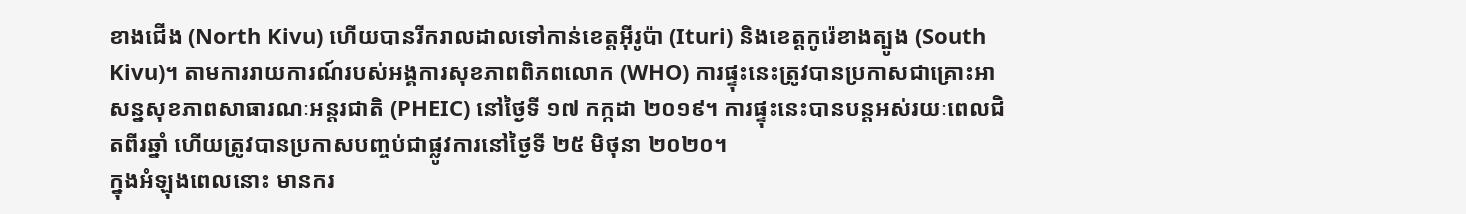ខាងជើង (North Kivu) ហើយបានរីករាលដាលទៅកាន់ខេត្តអ៊ីរូប៉ា (Ituri) និងខេត្តកូរ៉េខាងត្បូង (South Kivu)។ តាមការរាយការណ៍របស់អង្គការសុខភាពពិភពលោក (WHO) ការផ្ទុះនេះត្រូវបានប្រកាសជាគ្រោះអាសន្នសុខភាពសាធារណៈអន្តរជាតិ (PHEIC) នៅថ្ងៃទី ១៧ កក្កដា ២០១៩។ ការផ្ទុះនេះបានបន្តអស់រយៈពេលជិតពីរឆ្នាំ ហើយត្រូវបានប្រកាសបញ្ចប់ជាផ្លូវការនៅថ្ងៃទី ២៥ មិថុនា ២០២០។
ក្នុងអំឡុងពេលនោះ មានករ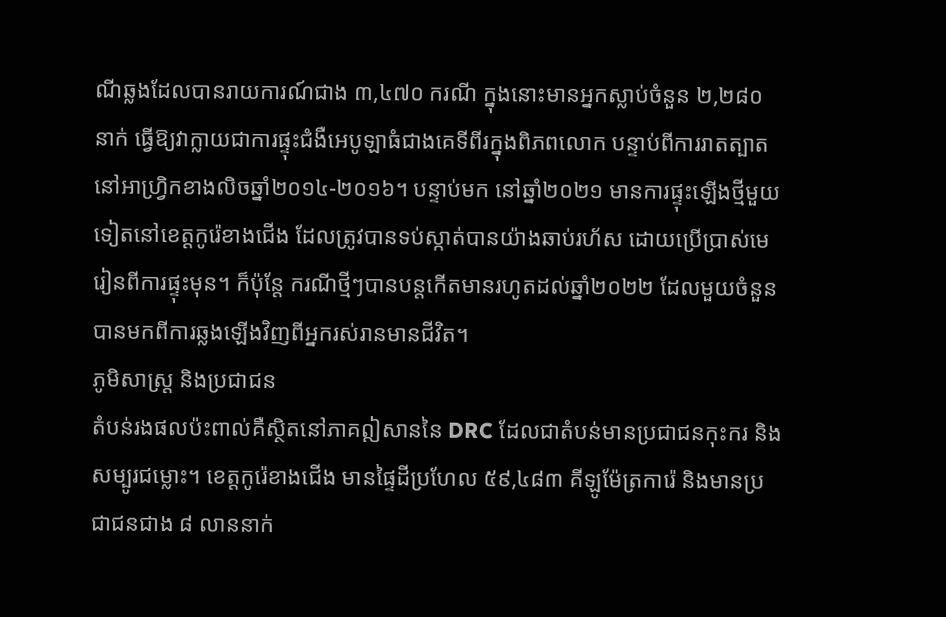ណីឆ្លងដែលបានរាយការណ៍ជាង ៣,៤៧០ ករណី ក្នុងនោះមានអ្នកស្លាប់ចំនួន ២,២៨០ នាក់ ធ្វើឱ្យវាក្លាយជាការផ្ទុះជំងឺអេបូឡាធំជាងគេទីពីរក្នុងពិភពលោក បន្ទាប់ពីការរាតត្បាតនៅអាហ្វ្រិកខាងលិចឆ្នាំ២០១៤-២០១៦។ បន្ទាប់មក នៅឆ្នាំ២០២១ មានការផ្ទុះឡើងថ្មីមួយទៀតនៅខេត្តកូរ៉េខាងជើង ដែលត្រូវបានទប់ស្កាត់បានយ៉ាងឆាប់រហ័ស ដោយប្រើប្រាស់មេរៀនពីការផ្ទុះមុន។ ក៏ប៉ុន្តែ ករណីថ្មីៗបានបន្តកើតមានរហូតដល់ឆ្នាំ២០២២ ដែលមួយចំនួនបានមកពីការឆ្លងឡើងវិញពីអ្នករស់រានមានជីវិត។
ភូមិសាស្ត្រ និងប្រជាជន
តំបន់រងផលប៉ះពាល់គឺស្ថិតនៅភាគឦសាននៃ DRC ដែលជាតំបន់មានប្រជាជនកុះករ និងសម្បូរជម្លោះ។ ខេត្តកូរ៉េខាងជើង មានផ្ទៃដីប្រហែល ៥៩,៤៨៣ គីឡូម៉ែត្រការ៉េ និងមានប្រជាជនជាង ៨ លាននាក់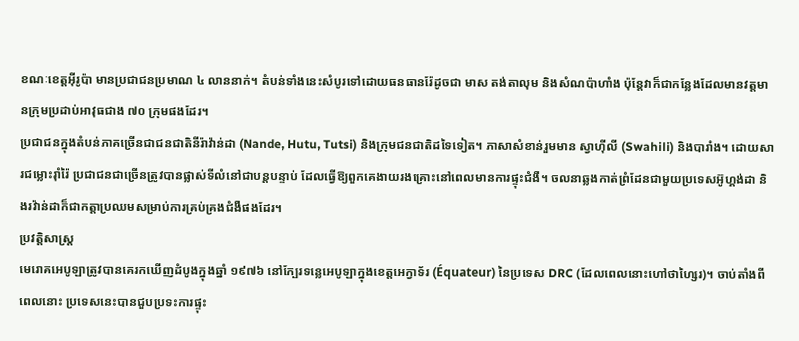ខណៈខេត្តអ៊ីរូប៉ា មានប្រជាជនប្រមាណ ៤ លាននាក់។ តំបន់ទាំងនេះសំបូរទៅដោយធនធានរ៉ែដូចជា មាស តង់តាលុម និងសំណប៉ាហាំង ប៉ុន្តែវាក៏ជាកន្លែងដែលមានវត្តមានក្រុមប្រដាប់អាវុធជាង ៧០ ក្រុមផងដែរ។
ប្រជាជនក្នុងតំបន់ភាគច្រើនជាជនជាតិនីរ៉ាវ៉ាន់ដា (Nande, Hutu, Tutsi) និងក្រុមជនជាតិដទៃទៀត។ ភាសាសំខាន់រួមមាន ស្វាហ៊ីលី (Swahili) និងបារាំង។ ដោយសារជម្លោះរ៉ាំរ៉ៃ ប្រជាជនជាច្រើនត្រូវបានផ្លាស់ទីលំនៅជាបន្តបន្ទាប់ ដែលធ្វើឱ្យពួកគេងាយរងគ្រោះនៅពេលមានការផ្ទុះជំងឺ។ ចលនាឆ្លងកាត់ព្រំដែនជាមួយប្រទេសអ៊ូហ្គង់ដា និងរវ៉ាន់ដាក៏ជាកត្តាប្រឈមសម្រាប់ការគ្រប់គ្រងជំងឺផងដែរ។
ប្រវត្តិសាស្ត្រ
មេរោគអេបូឡាត្រូវបានគេរកឃើញដំបូងក្នុងឆ្នាំ ១៩៧៦ នៅក្បែរទន្លេអេបូឡាក្នុងខេត្តអេក្វាទ័រ (Équateur) នៃប្រទេស DRC (ដែលពេលនោះហៅថាហ្សៃរ)។ ចាប់តាំងពីពេលនោះ ប្រទេសនេះបានជួបប្រទះការផ្ទុះ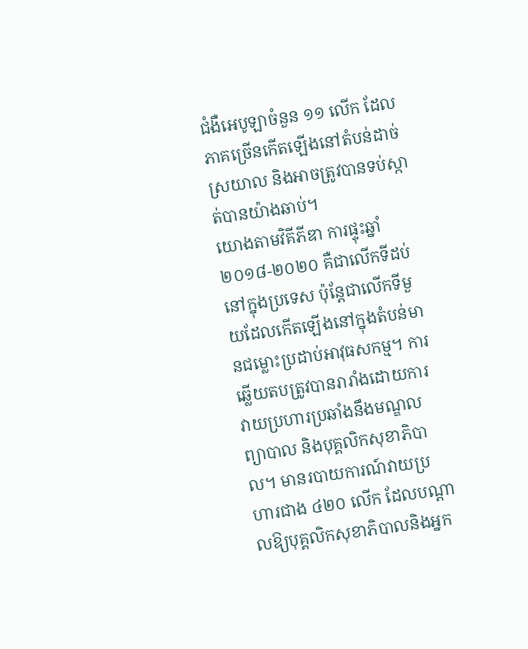ជំងឺអេបូឡាចំនួន ១១ លើក ដែលភាគច្រើនកើតឡើងនៅតំបន់ដាច់ស្រយាល និងអាចត្រូវបានទប់ស្កាត់បានយ៉ាងឆាប់។
យោងតាមវិគីភីឌា ការផ្ទុះឆ្នាំ២០១៨-២០២០ គឺជាលើកទីដប់នៅក្នុងប្រទេស ប៉ុន្តែជាលើកទីមួយដែលកើតឡើងនៅក្នុងតំបន់មានជម្លោះប្រដាប់អាវុធសកម្ម។ ការឆ្លើយតបត្រូវបានរារាំងដោយការវាយប្រហារប្រឆាំងនឹងមណ្ឌលព្យាបាល និងបុគ្គលិកសុខាភិបាល។ មានរបាយការណ៍វាយប្រហារជាង ៤២០ លើក ដែលបណ្តាលឱ្យបុគ្គលិកសុខាភិបាលនិងអ្នក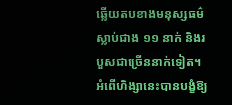ឆ្លើយតបខាងមនុស្សធម៌ស្លាប់ជាង ១១ នាក់ និងរបួសជាច្រើននាក់ទៀត។ អំពើហិង្សានេះបានបង្ខំឱ្យ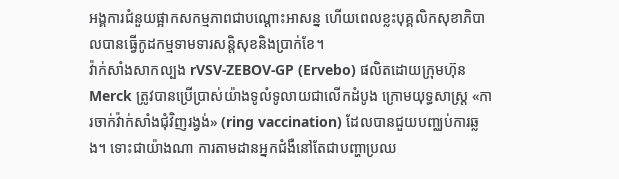អង្គការជំនួយផ្អាកសកម្មភាពជាបណ្តោះអាសន្ន ហើយពេលខ្លះបុគ្គលិកសុខាភិបាលបានធ្វើកូដកម្មទាមទារសន្តិសុខនិងប្រាក់ខែ។
វ៉ាក់សាំងសាកល្បង rVSV-ZEBOV-GP (Ervebo) ផលិតដោយក្រុមហ៊ុន Merck ត្រូវបានប្រើប្រាស់យ៉ាងទូលំទូលាយជាលើកដំបូង ក្រោមយុទ្ធសាស្ត្រ «ការចាក់វ៉ាក់សាំងជុំវិញរង្វង់» (ring vaccination) ដែលបានជួយបញ្ឈប់ការឆ្លង។ ទោះជាយ៉ាងណា ការតាមដានអ្នកជំងឺនៅតែជាបញ្ហាប្រឈ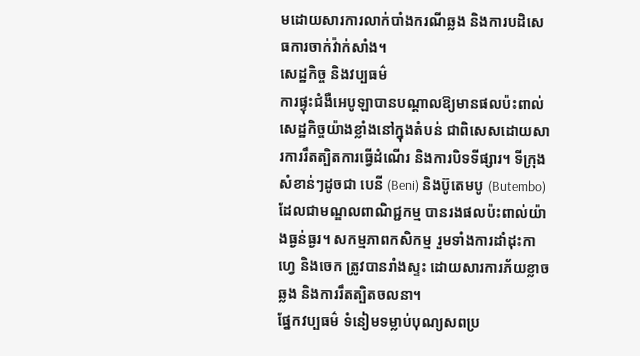មដោយសារការលាក់បាំងករណីឆ្លង និងការបដិសេធការចាក់វ៉ាក់សាំង។
សេដ្ឋកិច្ច និងវប្បធម៌
ការផ្ទុះជំងឺអេបូឡាបានបណ្តាលឱ្យមានផលប៉ះពាល់សេដ្ឋកិច្ចយ៉ាងខ្លាំងនៅក្នុងតំបន់ ជាពិសេសដោយសារការរឹតត្បិតការធ្វើដំណើរ និងការបិទទីផ្សារ។ ទីក្រុងសំខាន់ៗដូចជា បេនី (Beni) និងប៊ូតេមបូ (Butembo) ដែលជាមណ្ឌលពាណិជ្ជកម្ម បានរងផលប៉ះពាល់យ៉ាងធ្ងន់ធ្ងរ។ សកម្មភាពកសិកម្ម រួមទាំងការដាំដុះកាហ្វេ និងចេក ត្រូវបានរាំងស្ទះ ដោយសារការភ័យខ្លាចឆ្លង និងការរឹតត្បិតចលនា។
ផ្នែកវប្បធម៌ ទំនៀមទម្លាប់បុណ្យសពប្រ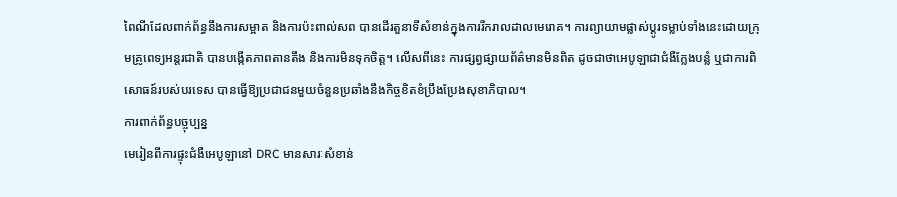ពៃណីដែលពាក់ព័ន្ធនឹងការសម្អាត និងការប៉ះពាល់សព បានដើរតួនាទីសំខាន់ក្នុងការរីករាលដាលមេរោគ។ ការព្យាយាមផ្លាស់ប្តូរទម្លាប់ទាំងនេះដោយក្រុមគ្រូពេទ្យអន្តរជាតិ បានបង្កើតភាពតានតឹង និងការមិនទុកចិត្ត។ លើសពីនេះ ការផ្សព្វផ្សាយព័ត៌មានមិនពិត ដូចជាថាអេបូឡាជាជំងឺក្លែងបន្លំ ឬជាការពិសោធន៍របស់បរទេស បានធ្វើឱ្យប្រជាជនមួយចំនួនប្រឆាំងនឹងកិច្ចខិតខំប្រឹងប្រែងសុខាភិបាល។
ការពាក់ព័ន្ធបច្ចុប្បន្ន
មេរៀនពីការផ្ទុះជំងឺអេបូឡានៅ DRC មានសារៈសំខាន់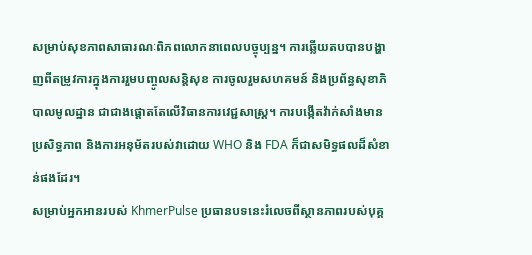សម្រាប់សុខភាពសាធារណៈពិភពលោកនាពេលបច្ចុប្បន្ន។ ការឆ្លើយតបបានបង្ហាញពីតម្រូវការក្នុងការរួមបញ្ចូលសន្តិសុខ ការចូលរួមសហគមន៍ និងប្រព័ន្ធសុខាភិបាលមូលដ្ឋាន ជាជាងផ្តោតតែលើវិធានការវេជ្ជសាស្ត្រ។ ការបង្កើតវ៉ាក់សាំងមានប្រសិទ្ធភាព និងការអនុម័តរបស់វាដោយ WHO និង FDA ក៏ជាសមិទ្ធផលដ៏សំខាន់ផងដែរ។
សម្រាប់អ្នកអានរបស់ KhmerPulse ប្រធានបទនេះរំលេចពីស្ថានភាពរបស់បុគ្គ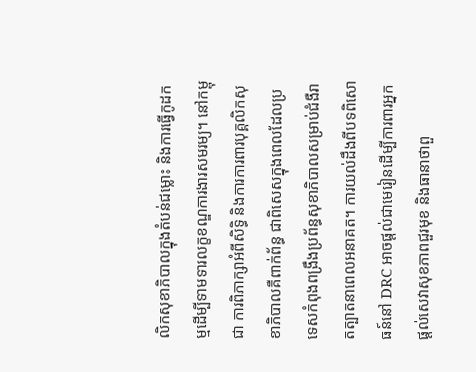លិកសុខាភិបាលក្នុងតំបន់ជម្លោះ និងការធ្វើកូដកម្មដើម្បីទាមទារលក្ខខណ្ឌការងារសមរម្យ។ នៅកម្ពុជា ការពិភាក្សាអំពីសិទ្ធិ និងការការពារបុគ្គលិកសុខាភិបាលគឺពាក់ព័ន្ធ ជាពិសេសក្នុងពេលដែលប្រទេសកំពុងពង្រឹងប្រព័ន្ធសុខាភិបាលសម្រាប់ជំងឺរាតត្បាតនាពេលអនាគត។ ការយល់ដឹងពីបទពិសោធន៍នៅ DRC អាចផ្តល់ជាមេរៀនដើម្បីការពារអ្នកផ្តល់សេវាសុខភាពជួរមុខ និងធានាថាពួ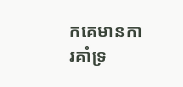កគេមានការគាំទ្រ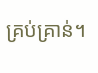គ្រប់គ្រាន់។